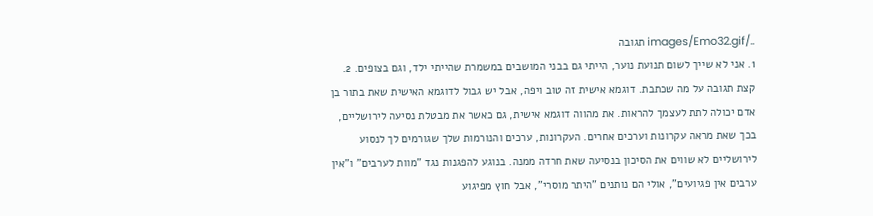../images/Emo32.gif תגובה
1. אני לא שייך לשום תנועת נוער, הייתי גם בבני המושבים במשמרת שהייתי ילד, וגם בצופים. 2. קצת תגובה על מה שכתבת. דוגמא אישית זה טוב ויפה, אבל יש גבול לדוגמא האישית שאת בתור בן אדם יכולה לתת לעצמך להראות. את מהווה דוגמא אישית, גם כאשר את מבטלת נסיעה לירושליים, בכך שאת מראה עקרונות וערכים אחרים. העקרונות, ערכים והנורמות שלך שגורמים לך לנסוע לירושליים לא שווים את הסיכון בנסיעה שאת חרדה ממנה. בנוגע להפגנות נגד "מוות לערבים" ו"אין ערבים אין פגיועים", אולי הם נותנים "היתר מוסרי", אבל חוץ מפיגוע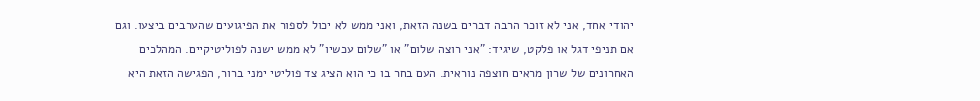יהודי אחד, אני לא זוכר הרבה דברים בשנה הזאת, ואני ממש לא יכול לספור את הפיגועים שהערבים ביצעו. וגם אם תניפי דגל או פלקט, שיגיד: "אני רוצה שלום" או "שלום עכשיו" לא ממש ישנה לפוליטיקיים. המהלכים האחרונים של שרון מראים חוצפה נוראית. העם בחר בו כי הוא הציג צד פוליטי ימני ברור, הפגישה הזאת היא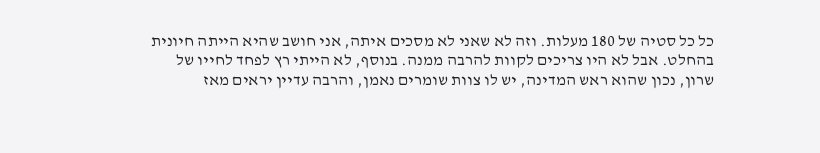כל כל סטיה של 180 מעלות. וזה לא שאני לא מסכים איתה, אני חושב שהיא הייתה חיונית בהחלט. אבל לא היו צריכים לקוות להרבה ממנה. בנוסף, לא הייתי רץ לפחד לחייו של שרון, נכון שהוא ראש המדינה, יש לו צוות שומרים נאמן, והרבה עדיין יראים מאז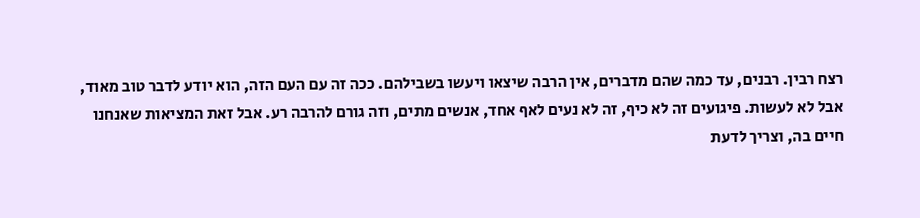רצח רבין. רבנים, עד כמה שהם מדברים, אין הרבה שיצאו ויעשו בשבילהם. ככה זה עם העם הזה, הוא יודע לדבר טוב מאוד, אבל לא לעשות. פיגועים זה לא כיף, זה לא נעים לאף אחד, אנשים מתים, וזה גורם להרבה רע. אבל זאת המציאות שאנחנו חיים בה, וצריך לדעת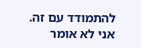להתמודד עם זה. אני לא אומר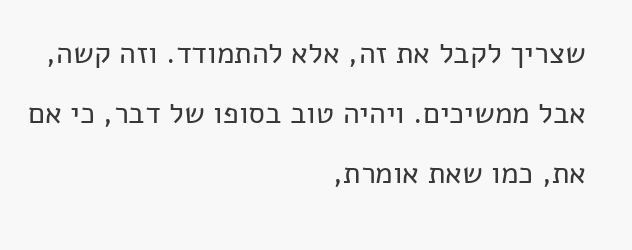שצריך לקבל את זה, אלא להתמודד. וזה קשה, אבל ממשיכים. ויהיה טוב בסופו של דבר, כי אם את, כמו שאת אומרת,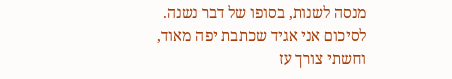מנסה לשנות, בסופו של דבר נשנה. לסיכום אני אגיד שכתבת יפה מאוד, וחשתי צורך עז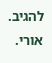להגיב. אורי.